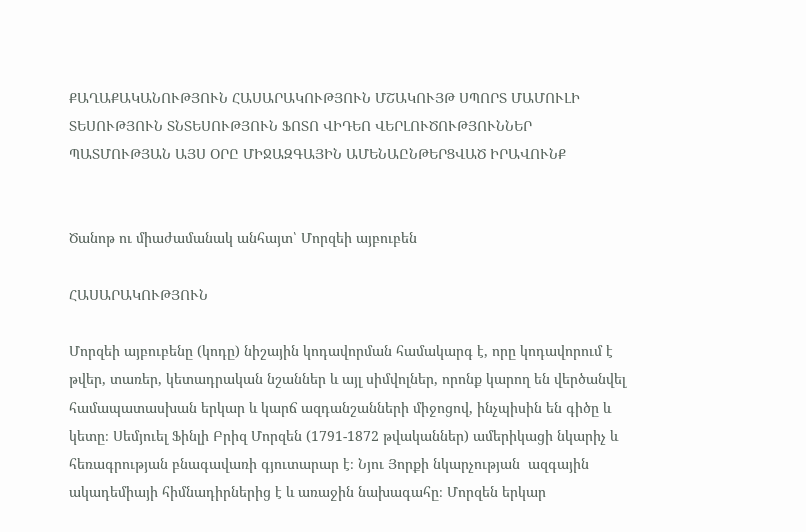ՔԱՂԱՔԱԿԱՆՈՒԹՅՈՒՆ ՀԱՍԱՐԱԿՈՒԹՅՈՒՆ ՄՇԱԿՈՒՅԹ ՍՊՈՐՏ ՄԱՄՈՒԼԻ ՏԵՍՈՒԹՅՈՒՆ ՏՆՏԵՍՈՒԹՅՈՒՆ ՖՈՏՈ ՎԻԴԵՈ ՎԵՐԼՈՒԾՈՒԹՅՈՒՆՆԵՐ ՊԱՏՄՈՒԹՅԱՆ ԱՅՍ ՕՐԸ ՄԻՋԱԶԳԱՅԻՆ ԱՄԵՆԱԸՆԹԵՐՑՎԱԾ ԻՐԱՎՈՒՆՔ


Ծանոթ ու միաժամանակ անհայտ՝ Մորզեի այբուբեն

ՀԱՍԱՐԱԿՈՒԹՅՈՒՆ

Մորզեի այբուբենը (կոդը) նիշային կոդավորման համակարգ է, որը կոդավորում է թվեր, տառեր, կետադրական նշաններ և այլ սիմվոլներ, որոնք կարող են վերծանվել համապատասխան երկար և կարճ ազդանշանների միջոցով, ինչպիսին են գիծը և կետը։ Սեմյուել Ֆինլի Բրիզ Մորզեն (1791-1872 թվականներ) ամերիկացի նկարիչ և հեռագրության բնագավառի գյուտարար է։ Նյու Յորքի նկարչության  ազգային ակադեմիայի հիմնադիրներից է և առաջին նախագահը։ Մորզեն երկար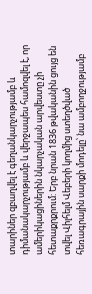տարիներ զբաղվել է գեղանկարչությամբ և դիմանակարչությամբ և վերջապես համոզվել է, որ ամերիկացիներին նկարչական արվեստը չի հետաքրքրում: Երբ նրան 1836 թվականին ցույց են տվել Վիլհելմ Վեբերի կողմից ստեղծված հեռագրային սարքի մոդելը՝ նա ամբողջությամբ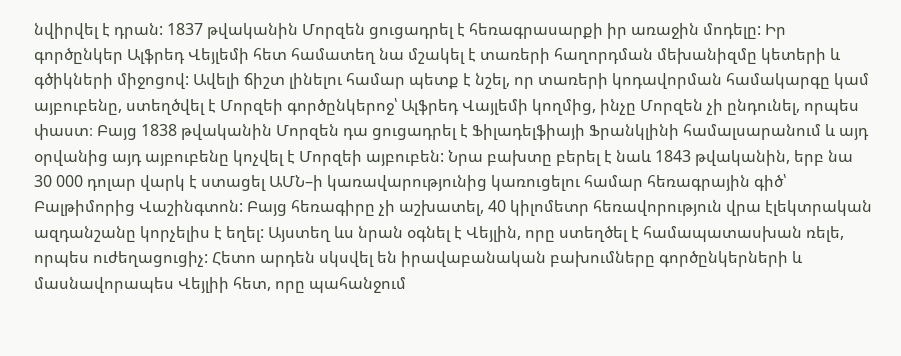նվիրվել է դրան: 1837 թվականին Մորզեն ցուցադրել է հեռագրասարքի իր առաջին մոդելը: Իր գործընկեր Ալֆրեդ Վեյլեմի հետ համատեղ նա մշակել է տառերի հաղորդման մեխանիզմը կետերի և գծիկների միջոցով: Ավելի ճիշտ լինելու համար պետք է նշել, որ տառերի կոդավորման համակարգը կամ այբուբենը, ստեղծվել է Մորզեի գործընկերոջ՝ Ալֆրեդ Վայլեմի կողմից, ինչը Մորզեն չի ընդունել, որպես փաստ։ Բայց 1838 թվականին Մորզեն դա ցուցադրել է Ֆիլադելֆիայի Ֆրանկլինի համալսարանում և այդ օրվանից այդ այբուբենը կոչվել է Մորզեի այբուբեն: Նրա բախտը բերել է նաև 1843 թվականին, երբ նա 30 000 դոլար վարկ է ստացել ԱՄՆ–ի կառավարությունից կառուցելու համար հեռագրային գիծ՝ Բալթիմորից Վաշինգտոն: Բայց հեռագիրը չի աշխատել, 40 կիլոմետր հեռավորություն վրա էլեկտրական ազդանշանը կորչելիս է եղել: Այստեղ ևս նրան օգնել է Վեյլին, որը ստեղծել է համապատասխան ռելե, որպես ուժեղացուցիչ: Հետո արդեն սկսվել են իրավաբանական բախումները գործընկերների և մասնավորապես Վեյլիի հետ, որը պահանջում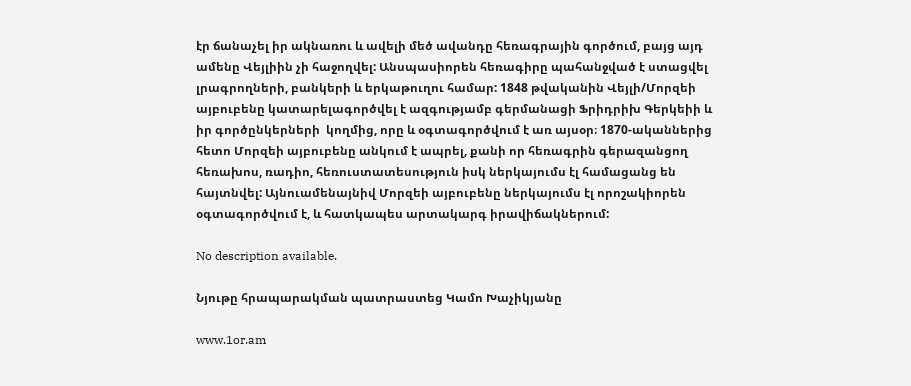էր ճանաչել իր ակնառու և ավելի մեծ ավանդը հեռագրային գործում, բայց այդ ամենը Վեյլիին չի հաջողվել: Անսպասիորեն հեռագիրը պահանջված է ստացվել լրագրողների, բանկերի և երկաթուղու համար: 1848 թվականին Վեյլի/Մորզեի այբուբենը կատարելագործվել է ազգությամբ գերմանացի Ֆրիդրիխ Գերկեիի և իր գործընկերների  կողմից, որը և օգտագործվում է առ այսօր։ 1870-ականներից հետո Մորզեի այբուբենը անկում է ապրել, քանի որ հեռագրին գերազանցող հեռախոս, ռադիո, հեռուստատեսություն իսկ ներկայումս էլ համացանց են հայտնվել: Այնուամենայնիվ Մորզեի այբուբենը ներկայումս էլ որոշակիորեն օգտագործվում է, և հատկապես արտակարգ իրավիճակներում:

No description available.

Նյութը հրապարակման պատրաստեց Կամո Խաչիկյանը

www.1or.am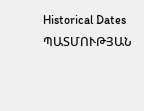Historical Dates ՊԱՏՄՈՒԹՅԱՆ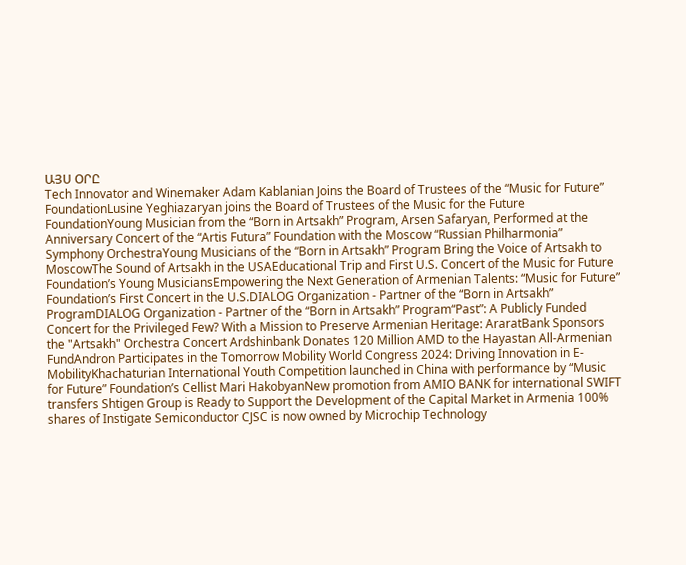ԱՅՍ ՕՐԸ
Tech Innovator and Winemaker Adam Kablanian Joins the Board of Trustees of the “Music for Future” FoundationLusine Yeghiazaryan joins the Board of Trustees of the Music for the Future FoundationYoung Musician from the “Born in Artsakh” Program, Arsen Safaryan, Performed at the Anniversary Concert of the “Artis Futura” Foundation with the Moscow “Russian Philharmonia” Symphony OrchestraYoung Musicians of the “Born in Artsakh” Program Bring the Voice of Artsakh to MoscowThe Sound of Artsakh in the USAEducational Trip and First U.S. Concert of the Music for Future Foundation’s Young MusiciansEmpowering the Next Generation of Armenian Talents: “Music for Future” Foundation’s First Concert in the U.S.DIALOG Organization - Partner of the “Born in Artsakh” ProgramDIALOG Organization - Partner of the “Born in Artsakh” Program“Past”: A Publicly Funded Concert for the Privileged Few? With a Mission to Preserve Armenian Heritage: AraratBank Sponsors the "Artsakh" Orchestra Concert Ardshinbank Donates 120 Million AMD to the Hayastan All-Armenian FundAndron Participates in the Tomorrow Mobility World Congress 2024: Driving Innovation in E-MobilityKhachaturian International Youth Competition launched in China with performance by “Music for Future” Foundation’s Cellist Mari HakobyanNew promotion from AMIO BANK for international SWIFT transfers Shtigen Group is Ready to Support the Development of the Capital Market in Armenia 100% shares of Instigate Semiconductor CJSC is now owned by Microchip Technology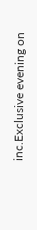inc.Exclusive evening on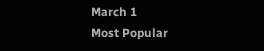March 1
Most Popular